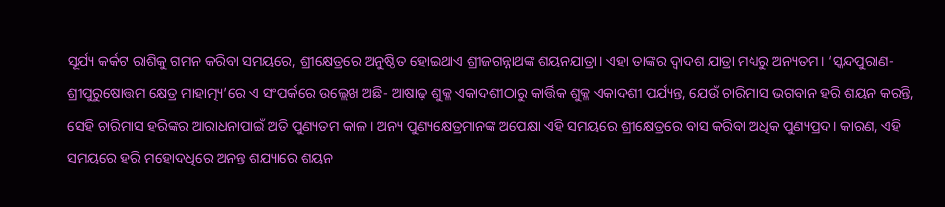ସୂର୍ଯ୍ୟ କର୍କଟ ରାଶିକୁ ଗମନ କରିବା ସମୟରେ, ଶ୍ରୀକ୍ଷେତ୍ରରେ ଅନୁଷ୍ଠିତ ହୋଇଥାଏ ଶ୍ରୀଜଗନ୍ନାଥଙ୍କ ଶୟନଯାତ୍ରା। ଏହା ତାଙ୍କର ଦ୍ୱାଦଶ ଯାତ୍ରା ମଧ୍ୟରୁ ଅନ୍ୟତମ। ‘ସ୍କନ୍ଦପୁରାଣ-ଶ୍ରୀପୁରୁଷୋତ୍ତମ କ୍ଷେତ୍ର ମାହାତ୍ମ୍ୟ’ରେ ଏ ସଂପର୍କରେ ଉଲ୍ଲେଖ ଅଛି- ଆଷାଢ଼ ଶୁକ୍ଳ ଏକାଦଶୀଠାରୁ କାର୍ତ୍ତିକ ଶୁକ୍ଳ ଏକାଦଶୀ ପର୍ଯ୍ୟନ୍ତ, ଯେଉଁ ଚାରିମାସ ଭଗବାନ ହରି ଶୟନ କରନ୍ତି, ସେହି ଚାରିମାସ ହରିଙ୍କର ଆରାଧନାପାଇଁ ଅତି ପୁଣ୍ୟତମ କାଳ। ଅନ୍ୟ ପୁଣ୍ୟକ୍ଷେତ୍ରମାନଙ୍କ ଅପେକ୍ଷା ଏହି ସମୟରେ ଶ୍ରୀକ୍ଷେତ୍ରରେ ବାସ କରିବା ଅଧିକ ପୁଣ୍ୟପ୍ରଦ। କାରଣ, ଏହି ସମୟରେ ହରି ମହୋଦଧିରେ ଅନନ୍ତ ଶଯ୍ୟାରେ ଶୟନ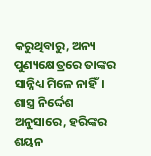କରୁଥିବାରୁ, ଅନ୍ୟ ପୁଣ୍ୟକ୍ଷେତ୍ରରେ ତାଙ୍କର ସାନ୍ନିଧ୍ୟ ମିଳେ ନାହିଁ।
ଶାସ୍ତ୍ର ନିର୍ଦ୍ଦେଶ ଅନୁସାରେ, ହରିଙ୍କର ଶୟନ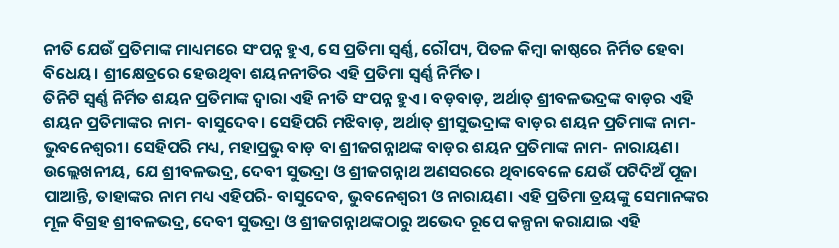ନୀତି ଯେଉଁ ପ୍ରତିମାଙ୍କ ମାଧ୍ୟମରେ ସଂପନ୍ନ ହୁଏ, ସେ ପ୍ରତିମା ସ୍ୱର୍ଣ୍ଣ, ରୌପ୍ୟ, ପିତଳ କିମ୍ବା କାଷ୍ଠରେ ନିର୍ମିତ ହେବା ବିଧେୟ। ଶ୍ରୀକ୍ଷେତ୍ରରେ ହେଉଥିବା ଶୟନନୀତିର ଏହି ପ୍ରତିମା ସ୍ୱର୍ଣ୍ଣ ନିର୍ମିତ।
ତିନିଟି ସ୍ୱର୍ଣ୍ଣ ନିର୍ମିତ ଶୟନ ପ୍ରତିମାଙ୍କ ଦ୍ୱାରା ଏହି ନୀତି ସଂପନ୍ନ ହୁଏ। ବଡ଼ବାଡ଼, ଅର୍ଥାତ୍ ଶ୍ରୀବଳଭଦ୍ରଙ୍କ ବାଡ଼ର ଏହି ଶୟନ ପ୍ରତିମାଙ୍କର ନାମ- ବାସୁଦେବ। ସେହିପରି ମଝିବାଡ଼, ଅର୍ଥାତ୍ ଶ୍ରୀସୁଭଦ୍ରାଙ୍କ ବାଡ଼ର ଶୟନ ପ୍ରତିମାଙ୍କ ନାମ- ଭୁବନେଶ୍ୱରୀ। ସେହିପରି ମଧ୍ୟ, ମହାପ୍ରଭୁ ବାଡ଼ ବା ଶ୍ରୀଜଗନ୍ନାଥଙ୍କ ବାଡ଼ର ଶୟନ ପ୍ରତିମାଙ୍କ ନାମ- ନାରାୟଣ। ଉଲ୍ଲେଖନୀୟ, ଯେ ଶ୍ରୀବଳଭଦ୍ର, ଦେବୀ ସୁଭଦ୍ରା ଓ ଶ୍ରୀଜଗନ୍ନାଥ ଅଣସରରେ ଥିବାବେଳେ ଯେଉଁ ପଟିଦିଅଁ ପୂଜା ପାଆନ୍ତି, ତାହାଙ୍କର ନାମ ମଧ୍ୟ ଏହିପରି- ବାସୁଦେବ, ଭୁବନେଶ୍ୱରୀ ଓ ନାରାୟଣ। ଏହି ପ୍ରତିମା ତ୍ରୟଙ୍କୁ ସେମାନଙ୍କର ମୂଳ ବିଗ୍ରହ ଶ୍ରୀବଳଭଦ୍ର, ଦେବୀ ସୁଭଦ୍ରା ଓ ଶ୍ରୀଜଗନ୍ନାଥଙ୍କଠାରୁ ଅଭେଦ ରୂପେ କଳ୍ପନା କରାଯାଇ ଏହି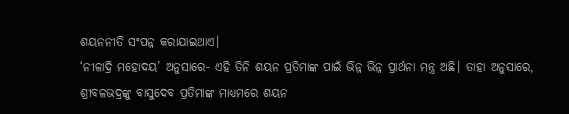ଶୟନନୀତି ସଂପନ୍ନ କରାଯାଇଥାଏ।
‘ନୀଳାଦ୍ରି ମହୋଦୟ’ ଅନୁସାରେ- ଏହି ତିନି ଶୟନ ପ୍ରତିମାଙ୍କ ପାଇଁ ଭିନ୍ନ ଭିନ୍ନ ପ୍ରାର୍ଥନା ମନ୍ତ୍ର ଅଛି। ତାହା ଅନୁସାରେ, ଶ୍ରୀବଳଭଦ୍ରଙ୍କୁ ବାସୁଦେବ ପ୍ରତିମାଙ୍କ ମାଧ୍ୟମରେ ଶୟନ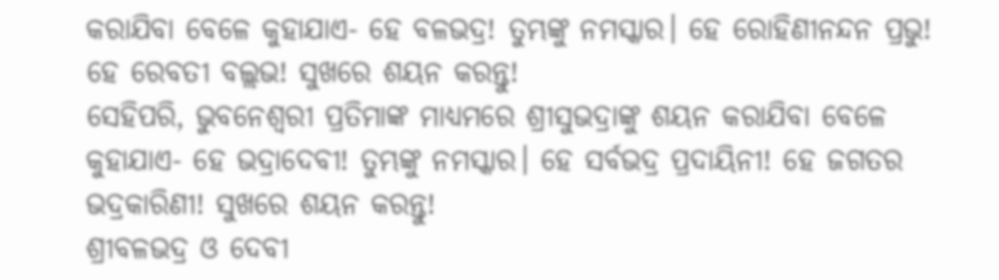କରାଯିବା ବେଳେ କୁହାଯାଏ- ହେ ବଳଭଦ୍ର! ତୁମ୍ଭଙ୍କୁ ନମସ୍କାର। ହେ ରୋହିଣୀନନ୍ଦନ ପ୍ରଭୁ! ହେ ରେବତୀ ବଲ୍ଲଭ! ସୁଖରେ ଶୟନ କରନ୍ତୁ!
ସେହିପରି, ଭୁବନେଶ୍ୱରୀ ପ୍ରତିମାଙ୍କ ମାଧ୍ୟମରେ ଶ୍ରୀସୁଭଦ୍ରାଙ୍କୁ ଶୟନ କରାଯିବା ବେଳେ କୁହାଯାଏ- ହେ ଭଦ୍ରାଦେବୀ! ତୁମ୍ଭଙ୍କୁ ନମସ୍କାର। ହେ ସର୍ବଭଦ୍ର ପ୍ରଦାୟିନୀ! ହେ ଜଗତର ଭଦ୍ରକାରିଣୀ! ସୁଖରେ ଶୟନ କରନ୍ତୁ!
ଶ୍ରୀବଳଭଦ୍ର ଓ ଦେବୀ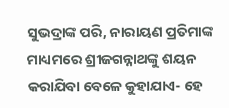ସୁଭଦ୍ରାଙ୍କ ପରି, ନାରାୟଣ ପ୍ରତିମାଙ୍କ ମାଧ୍ୟମରେ ଶ୍ରୀଜଗନ୍ନାଥଙ୍କୁ ଶୟନ କରାଯିବା ବେଳେ କୁହାଯାଏ- ହେ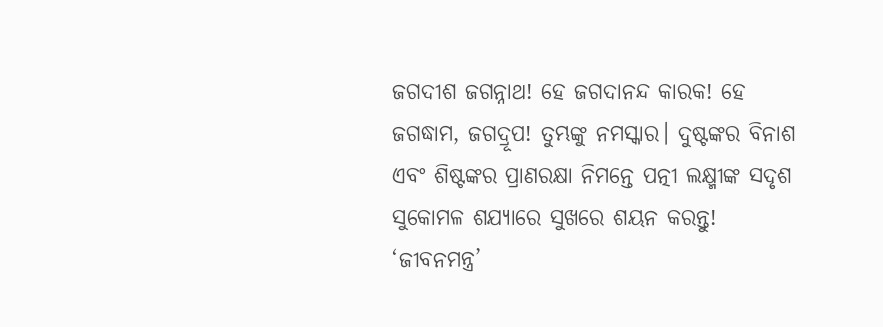ଜଗଦୀଶ ଜଗନ୍ନାଥ! ହେ ଜଗଦାନନ୍ଦ କାରକ! ହେ ଜଗଦ୍ଧାମ, ଜଗଦ୍ରୂପ! ତୁମ୍ଭଙ୍କୁ ନମସ୍କାର। ଦୁଷ୍ଟଙ୍କର ବିନାଶ ଏବଂ ଶିଷ୍ଟଙ୍କର ପ୍ରାଣରକ୍ଷା ନିମନ୍ତେ ପତ୍ନୀ ଲକ୍ଷ୍ମୀଙ୍କ ସଦୃଶ ସୁକୋମଳ ଶଯ୍ୟାରେ ସୁଖରେ ଶୟନ କରନ୍ତୁ!
‘ଜୀବନମନ୍ତ୍ର’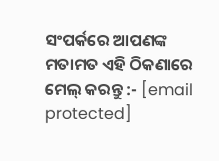ସଂପର୍କରେ ଆପଣଙ୍କ ମତାମତ ଏହି ଠିକଣାରେ ମେଲ୍ କରନ୍ତୁ :- [email protected]